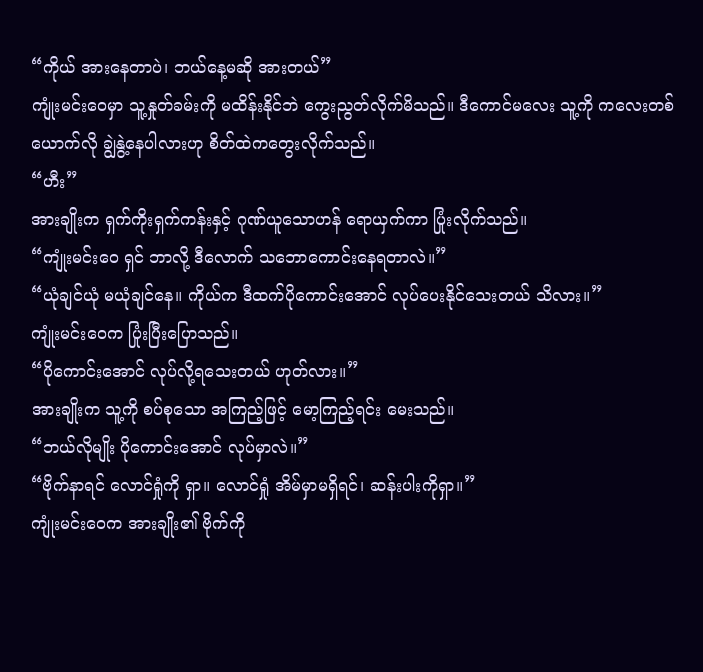“ကိုယ် အားနေတာပဲ၊ ဘယ်နေ့မဆို အားတယ်”
ကျုံးမင်းဝေမှာ သူ့နှုတ်ခမ်းကို မထိန်းနိုင်ဘဲ ကွေးညွတ်လိုက်မိသည်။ ဒီကောင်မလေး သူ့ကို ကလေးတစ်ယောက်လို ချွဲနွဲ့နေပါလားဟု စိတ်ထဲကတွေးလိုက်သည်။
“ဟီး”
အားချိုးက ရှက်ကိုးရှက်ကန်းနှင့် ဂုဏ်ယူသောဟန် ရောယှက်ကာ ပြုံးလိုက်သည်။
“ကျုံးမင်းဝေ ရှင် ဘာလို့ ဒီလောက် သဘောကောင်းနေရတာလဲ။”
“ယုံချင်ယုံ မယုံချင်နေ။ ကိုယ်က ဒီထက်ပိုကောင်းအောင် လုပ်ပေးနိုင်သေးတယ် သိလား။”
ကျုံးမင်းဝေက ပြုံးပြီးပြောသည်။
“ပိုကောင်းအောင် လုပ်လို့ရသေးတယ် ဟုတ်လား။”
အားချိုးက သူ့ကို စပ်စုသော အကြည့်ဖြင့် မော့ကြည့်ရင်း မေးသည်။
“ဘယ်လိုမျိုး ပိုကောင်းအောင် လုပ်မှာလဲ။”
“ဗိုက်နာရင် လောင်ရှုံကို ရှာ။ လောင်ရှုံ အိမ်မှာမရှိရင်၊ ဆန်းပါးကိုရှာ။”
ကျုံးမင်းဝေက အားချိုး၏ ဗိုက်ကို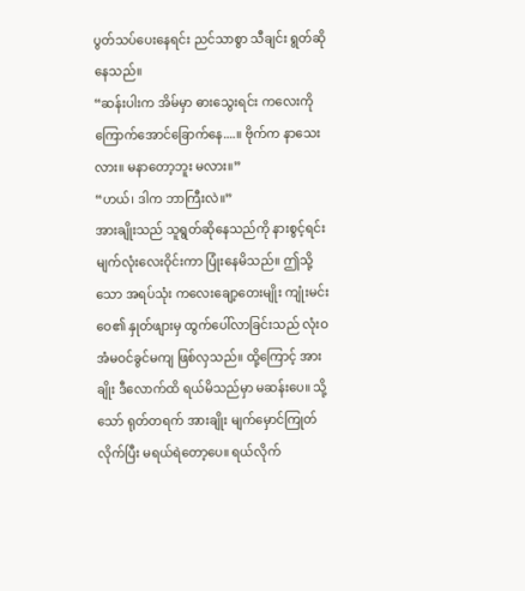ပွတ်သပ်ပေးနေရင်း ညင်သာစွာ သီချင်း ရွတ်ဆိုနေသည်။
“ဆန်းပါးက အိမ်မှာ ဓားသွေးရင်း ကလေးကို ကြောက်အောင်ခြောက်နေ....။ ဗိုက်က နာသေးလား။ မနာတော့ဘူး မလား။”
“ဟယ်၊ ဒါက ဘာကြီးလဲ။”
အားချိုးသည် သူရွတ်ဆိုနေသည်ကို နားစွင့်ရင်း မျက်လုံးလေးဝိုင်းကာ ပြုံးနေမိသည်။ ဤသို့သော အရပ်သုံး ကလေးချော့တေးမျိုး ကျုံးမင်းဝေ၏ နှုတ်ဖျားမှ ထွက်ပေါ်လာခြင်းသည် လုံးဝ အံမဝင်ခွင်မကျ ဖြစ်လှသည်။ ထို့ကြောင့် အားချိုး ဒီလောက်ထိ ရယ်မိသည်မှာ မဆန်းပေ။ သို့သော် ရုတ်တရက် အားချိုး မျက်မှောင်ကြုတ်လိုက်ပြီး မရယ်ရဲတော့ပေ။ ရယ်လိုက်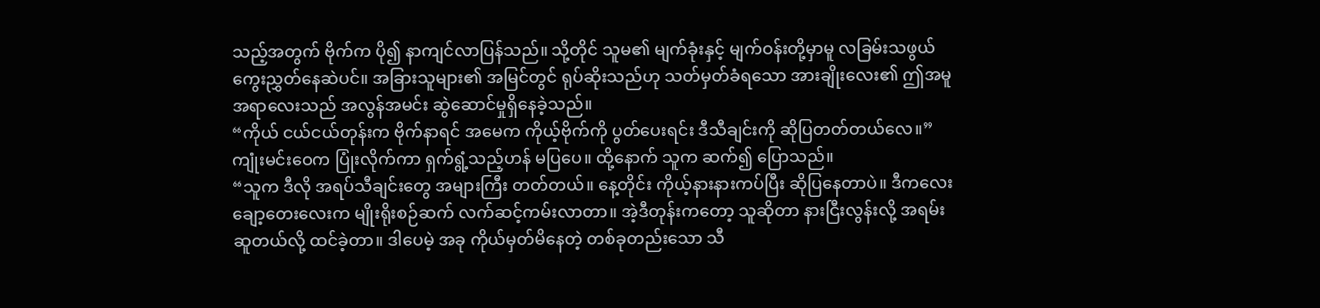သည့်အတွက် ဗိုက်က ပို၍ နာကျင်လာပြန်သည်။ သို့တိုင် သူမ၏ မျက်ခုံးနှင့် မျက်ဝန်းတို့မှာမူ လခြမ်းသဖွယ် ကွေးညွှတ်နေဆဲပင်။ အခြားသူများ၏ အမြင်တွင် ရုပ်ဆိုးသည်ဟု သတ်မှတ်ခံရသော အားချိုးလေး၏ ဤအမူအရာလေးသည် အလွန်အမင်း ဆွဲဆောင်မှုရှိနေခဲ့သည်။
“ကိုယ် ငယ်ငယ်တုန်းက ဗိုက်နာရင် အမေက ကိုယ့်ဗိုက်ကို ပွတ်ပေးရင်း ဒီသီချင်းကို ဆိုပြတတ်တယ်လေ။”
ကျုံးမင်းဝေက ပြုံးလိုက်ကာ ရှက်ရွံ့သည့်ဟန် မပြပေ။ ထို့နောက် သူက ဆက်၍ ပြောသည်။
“သူက ဒီလို အရပ်သီချင်းတွေ အများကြီး တတ်တယ်။ နေ့တိုင်း ကိုယ့်နားနားကပ်ပြီး ဆိုပြနေတာပဲ။ ဒီကလေးချော့တေးလေးက မျိုးရိုးစဉ်ဆက် လက်ဆင့်ကမ်းလာတာ။ အဲ့ဒီတုန်းကတော့ သူဆိုတာ နားငြီးလွန်းလို့ အရမ်းဆူတယ်လို့ ထင်ခဲ့တာ။ ဒါပေမဲ့ အခု ကိုယ်မှတ်မိနေတဲ့ တစ်ခုတည်းသော သီ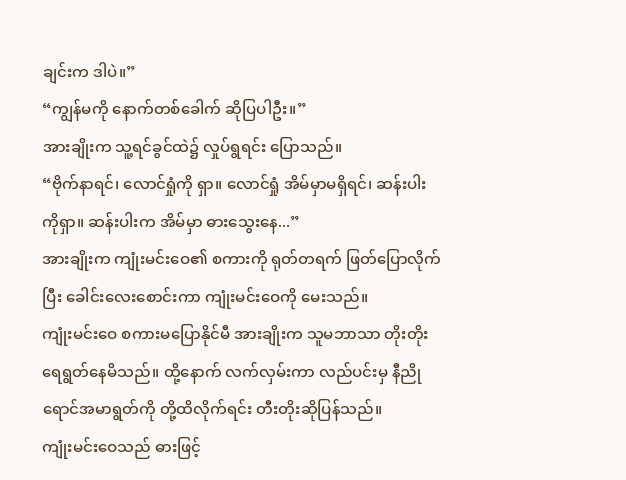ချင်းက ဒါပဲ။”
“ကျွန်မကို နောက်တစ်ခေါက် ဆိုပြပါဦး။”
အားချိုးက သူ့ရင်ခွင်ထဲ၌ လှုပ်ရွရင်း ပြောသည်။
“ဗိုက်နာရင်၊ လောင်ရှုံကို ရှာ။ လောင်ရှုံ အိမ်မှာမရှိရင်၊ ဆန်းပါးကိုရှာ။ ဆန်းပါးက အိမ်မှာ ဓားသွေးနေ...”
အားချိုးက ကျုံးမင်းဝေ၏ စကားကို ရုတ်တရက် ဖြတ်ပြောလိုက်ပြီး ခေါင်းလေးစောင်းကာ ကျုံးမင်းဝေကို မေးသည်။
ကျုံးမင်းဝေ စကားမပြောနိုင်မီ အားချိုးက သူမဘာသာ တိုးတိုး ရေရွတ်နေမိသည်။ ထို့နောက် လက်လှမ်းကာ လည်ပင်းမှ နီညိုရောင်အမာရွတ်ကို တို့ထိလိုက်ရင်း တီးတိုးဆိုပြန်သည်။
ကျုံးမင်းဝေသည် ဓားဖြင့်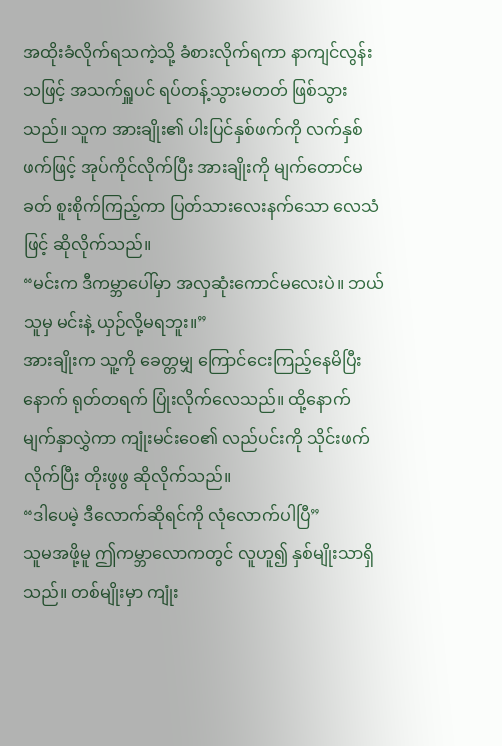အထိုးခံလိုက်ရသကဲ့သို့ ခံစားလိုက်ရကာ နာကျင်လွန်းသဖြင့် အသက်ရှူပင် ရပ်တန့်သွားမတတ် ဖြစ်သွားသည်။ သူက အားချိုး၏ ပါးပြင်နှစ်ဖက်ကို လက်နှစ်ဖက်ဖြင့် အုပ်ကိုင်လိုက်ပြီး အားချိုးကို မျက်တောင်မခတ် စူးစိုက်ကြည့်ကာ ပြတ်သားလေးနက်သော လေသံဖြင့် ဆိုလိုက်သည်။
“မင်းက ဒီကမ္ဘာပေါ်မှာ အလှဆုံးကောင်မလေးပဲ။ ဘယ်သူမှ မင်းနဲ့ ယှဉ်လို့မရဘူး။”
အားချိုးက သူ့ကို ခေတ္တမျှ ကြောင်ငေးကြည့်နေမိပြီးနောက် ရုတ်တရက် ပြုံးလိုက်လေသည်။ ထို့နောက် မျက်နှာလွှဲကာ ကျုံးမင်းဝေ၏ လည်ပင်းကို သိုင်းဖက်လိုက်ပြီး တိုးဖွဖွ ဆိုလိုက်သည်။
“ဒါပေမဲ့ ဒီလောက်ဆိုရင်ကို လုံလောက်ပါပြီ”
သူမအဖို့မူ ဤကမ္ဘာလောကတွင် လူဟူ၍ နှစ်မျိုးသာရှိသည်။ တစ်မျိုးမှာ ကျုံး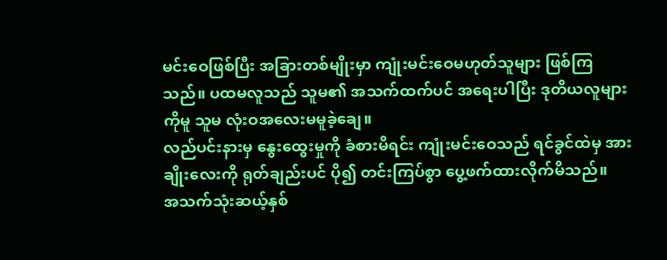မင်းဝေဖြစ်ပြီး အခြားတစ်မျိုးမှာ ကျုံးမင်းဝေမဟုတ်သူများ ဖြစ်ကြသည်။ ပထမလူသည် သူမ၏ အသက်ထက်ပင် အရေးပါပြီး ဒုတိယလူများကိုမူ သူမ လုံးဝအလေးမမူခဲ့ချေ။
လည်ပင်းနားမှ နွေးထွေးမှုကို ခံစားမိရင်း ကျုံးမင်းဝေသည် ရင်ခွင်ထဲမှ အားချိုးလေးကို ရုတ်ချည်းပင် ပို၍ တင်းကြပ်စွာ ပွေ့ဖက်ထားလိုက်မိသည်။
အသက်သုံးဆယ့်နှစ်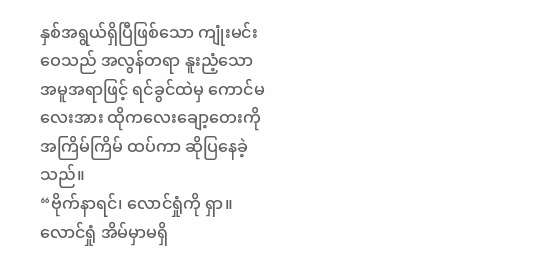နှစ်အရွယ်ရှိပြီဖြစ်သော ကျုံးမင်းဝေသည် အလွန်တရာ နူးညံ့သောအမူအရာဖြင့် ရင်ခွင်ထဲမှ ကောင်မလေးအား ထိုကလေးချော့တေးကို အကြိမ်ကြိမ် ထပ်ကာ ဆိုပြနေခဲ့သည်။
“ဗိုက်နာရင်၊ လောင်ရှုံကို ရှာ။ လောင်ရှုံ အိမ်မှာမရှိ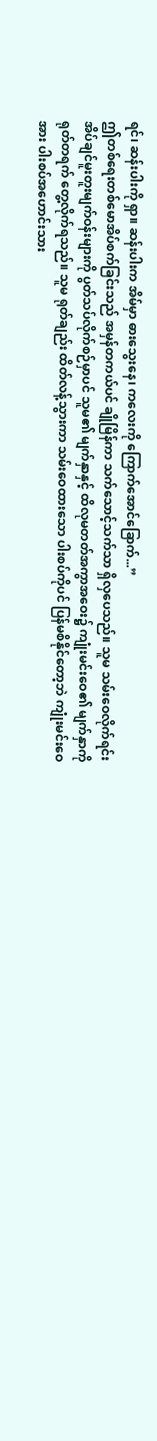ရင်၊ ဆန်းပါးကို ရှာ။ ဆန်းပါးက အိမ်မှာ ဓားသွေးနေ၊ ကလေးကို ကြောက်အောင်ခြောက်...”
ဤတစ်ရေးတစ်မောအိပ်စက်ခြင်းသည် အမှန်တကယ်ပင် ချိုမြိန်ကာ သက်သောင့်သက်သာ ရှိလှပေသည်။ သူမ သမ်းဝေလိုက်ရင်း အိပ်ချင်မူးတူးမျက်ဝန်းများကို ပွတ်သပ်လိုက်စဉ်မှာပင် သူမ၏ မျက်နှာနှင့် ထိလုမတတ်အကွာအဝေး၌ ကျုံးမင်းဝေ၏ မျက်နှာကို ရုတ်တရက် တွေ့လိုက်ရသည်။ သူမ ရုတ်ချည်း ထိတ်လန့်သွားကာ သမ်းဝေထားသော ပါးစပ်ကိုပင် ပြန်မစိနိုင်တော့ဘဲ ကျုံးမင်းဝေအား ပါးစပ်အဟောင်းသား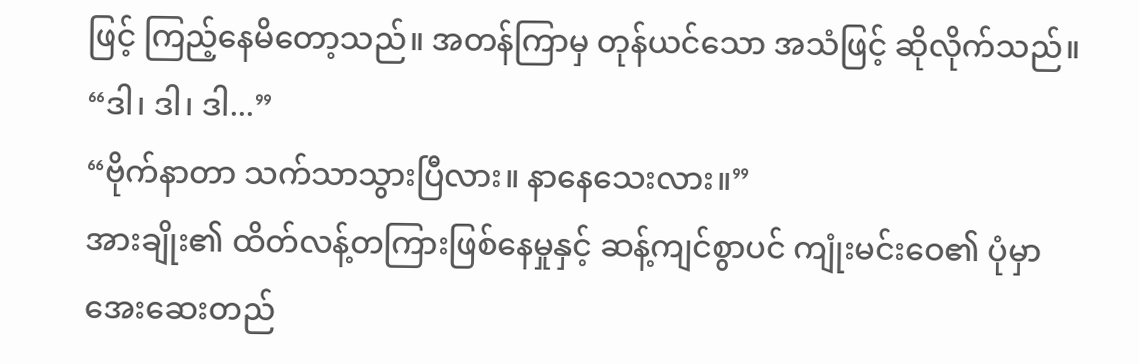ဖြင့် ကြည့်နေမိတော့သည်။ အတန်ကြာမှ တုန်ယင်သော အသံဖြင့် ဆိုလိုက်သည်။
“ဒါ၊ ဒါ၊ ဒါ...”
“ဗိုက်နာတာ သက်သာသွားပြီလား။ နာနေသေးလား။”
အားချိုး၏ ထိတ်လန့်တကြားဖြစ်နေမှုနှင့် ဆန့်ကျင်စွာပင် ကျုံးမင်းဝေ၏ ပုံမှာ အေးဆေးတည်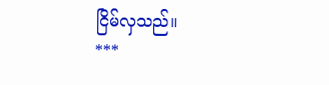ငြိမ်လှသည်။
***